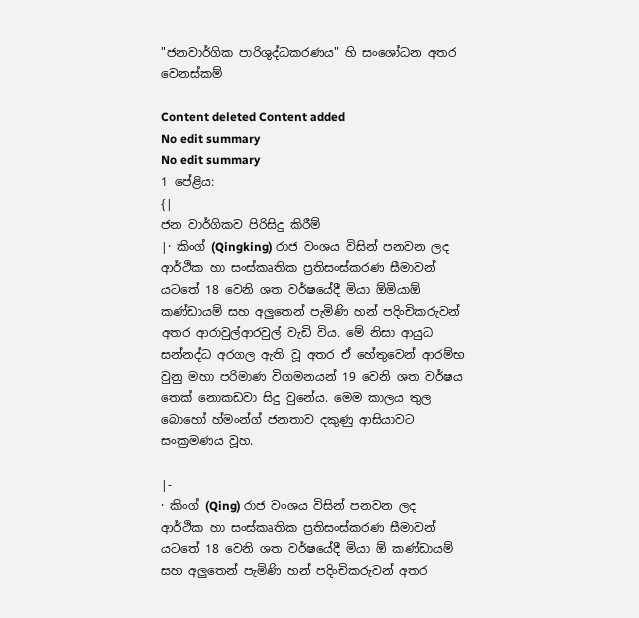"ජනවාර්ගික පාරිශුද්ධකරණය" හි සංශෝධන අතර වෙනස්කම්

Content deleted Content added
No edit summary
No edit summary
1 පේළිය:
{|
ජන වාර්ගිකව පිරිසිදු කිරීම්
|· කිංග් (Qingking) රාජ වංශය විසින් පනවන ලද ආර්ථික හා සංස්කෘතික ප්‍රතිසංස්කරණ සීමාවන් යටතේ 18 වෙනි ශත වර්ෂයේදී මියා ඕමියාඕ කණ්ඩායම් සහ අලුතෙන් පැමිණි හන් පදිංචිකරුවන් අතර ආරාවුල්ආරවුල් වැඩි විය. මේ නිසා ආයුධ සන්නද්ධ අරගල ඇති වූ අතර ඒ හේතුවෙන් ආරම්භ වුනු මහා පරිමාණ විගමනයන් 19 වෙනි ශත වර්ෂය තෙක් නොකඩවා සිදු වුනේය. මෙම කාලය තුල බොහෝ හ්මංන්ග් ජනතාව දකුණු ආසියාවට සංක්‍රමණය වූහ.

|-
· කිංග් (Qing) රාජ වංශය විසින් පනවන ලද ආර්ථික හා සංස්කෘතික ප්‍රතිසංස්කරණ සීමාවන් යටතේ 18 වෙනි ශත වර්ෂයේදී මියා ඕ කණ්ඩායම් සහ අලුතෙන් පැමිණි හන් පදිංචිකරුවන් අතර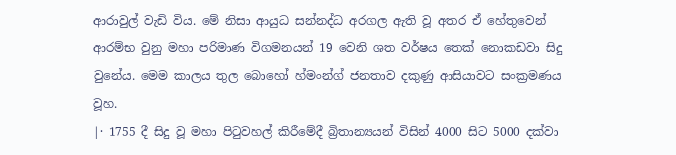ආරාවුල් වැඩි විය. මේ නිසා ආයුධ සන්නද්ධ අරගල ඇති වූ අතර ඒ හේතුවෙන් ආරම්භ වුනු මහා පරිමාණ විගමනයන් 19 වෙනි ශත වර්ෂය තෙක් නොකඩවා සිදු වුනේය. මෙම කාලය තුල බොහෝ හ්මංන්ග් ජනතාව දකුණු ආසියාවට සංක්‍රමණය වූහ.
|· 1755 දී සිදු වූ මහා පිටුවහල් කිරීමේදී බ්‍රිතාන්‍යයන් විසින් 4000 සිට 5000 දක්වා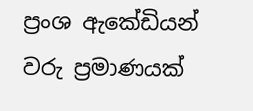ප්‍රංශ ඇකේඩියන් වරු ප්‍රමාණයක්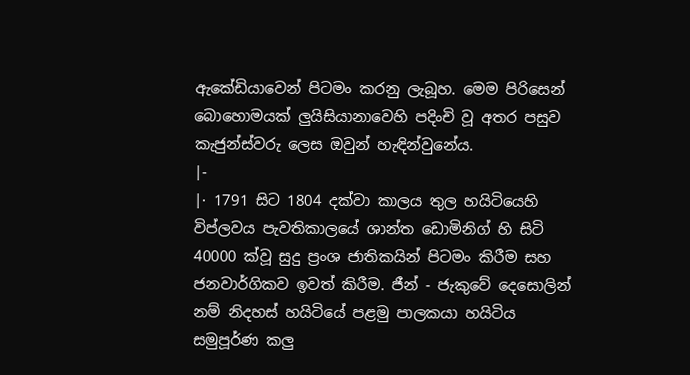ඇකේඩියාවෙන් පිටමං කරනු ලැබූහ. මෙම පිරිසෙන් බොහොමයක් ලුයිසියානාවෙහි පදිංචි වූ අතර පසුව කැජුන්ස්වරු ලෙස ඔවුන් හැඳින්වුනේය.
|-
|· 1791 සිට 1804 දක්වා කාලය තුල හයිටියෙහි විප්ලවය පැවතිකාලයේ ශාන්ත ඩොමිනිග් හි සිටි 40000 ක්වූ සුදු ප්‍රංශ ජාතිකයින් පිටමං කිරීම සහ ජනවාර්ගිකව ඉවත් කිරීම. ජීන් - ජැකුවේ දෙසොලින් නම් නිදහස් හයිටියේ පළමු පාලකයා හයිටිය සමුපූර්ණ කලු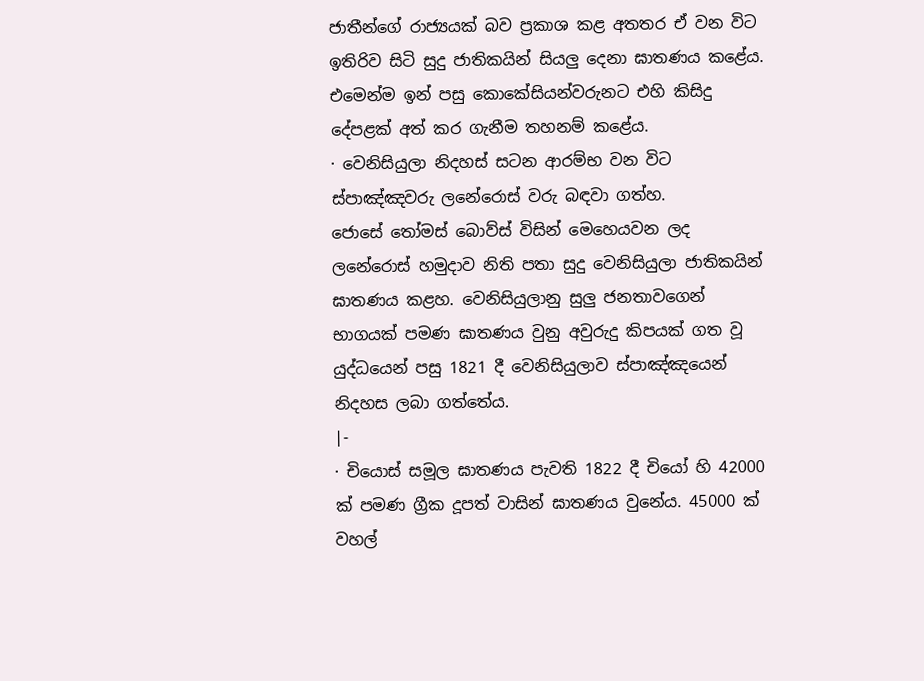ජාතීන්ගේ රාජ්‍යයක් බව ප්‍රකාශ කළ අතතර ඒ වන විට ඉතිරිව සිටි සුදු ජාතිකයින් සියලු දෙනා ඝාතණය කළේය. එමෙන්ම ඉන් පසු කොකේසියන්වරුනට එහි කිසිදු දේපළක් අත් කර ගැනීම තහනම් කළේය.
· වෙනිසියුලා නිදහස් සටන ආරම්භ වන විට ස්පාඤ්ඤවරු ලනේරොස් වරු බඳවා ගත්හ. ජොසේ ‍තෝමස් බොව්ස් විසින් මෙහෙයවන ලද ලනේරොස් හමුදාව නිති පතා සුදු වෙනිසියුලා ජාතිකයින් ඝාතණය කළහ. වෙනිසියුලානු සුලු ජනතාවගෙන් භාගයක් පමණ ඝාතණය වුනු අවුරුදු කිපයක් ගත වූ යුද්ධයෙන් පසු 1821 දී වෙනිසියුලාව ස්පාඤ්ඤයෙන් නිදහස ලබා ගත්තේය.
|-
· චියොස් සමූල ඝාතණය පැවති 1822 දී චියෝ හි 42000 ක් පමණ ග්‍රීක දූපත් වාසින් ඝාතණය වුනේය. 45000 ක් වහල්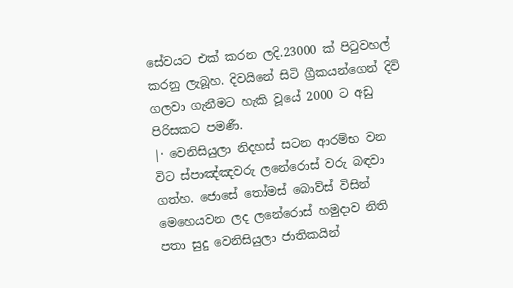සේවයට එක් කරන ලදි.23000 ක් පිටුවහල් කරනු ලැබූහ. දිවයිනේ සිටි ග්‍රීකයන්ගෙන් දිවි ගලවා ගැනීමට හැකි වූයේ 2000 ට අඩු පිරිසකට පමණී.
|· වෙනිසියුලා නිදහස් සටන ආරම්භ වන විට ස්පාඤ්ඤවරු ලනේරොස් වරු බඳවා ගත්හ. ජොසේ ‍තෝමස් බොව්ස් විසින් මෙහෙයවන ලද ලනේරොස් හමුදාව නිති පතා සුදු වෙනිසියුලා ජාතිකයින්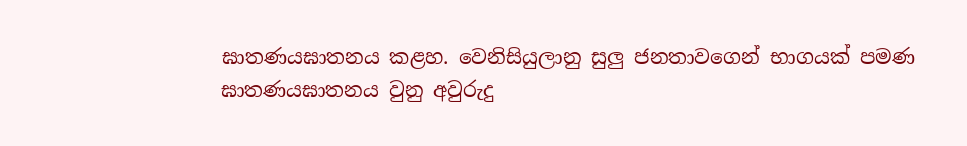ඝාතණයඝාතනය කළහ. වෙනිසියුලානු සුලු ජනතාවගෙන් භාගයක් පමණ ඝාතණයඝාතනය වුනු අවුරුදු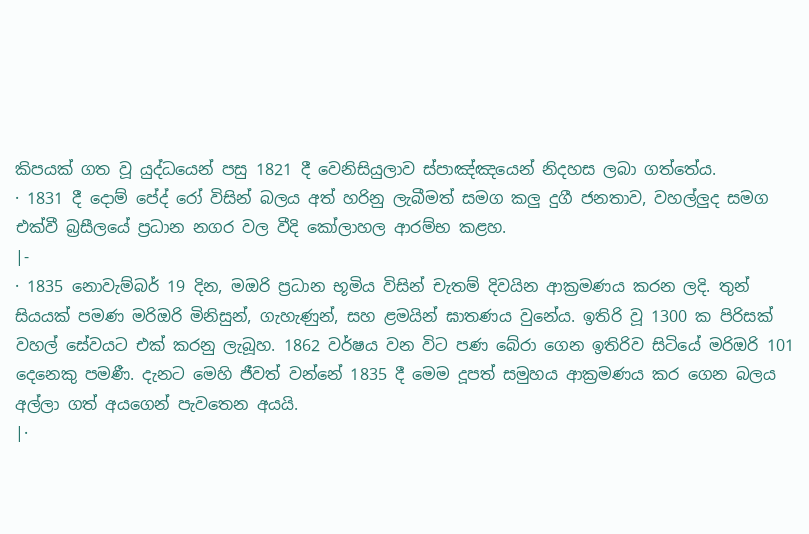කිපයක් ගත වූ යුද්ධයෙන් පසු 1821 දී වෙනිසියුලාව ස්පාඤ්ඤයෙන් නිදහස ලබා ගත්තේය.
· 1831 දී දොම් පේද් රෝ විසින් බලය අත් හරිනු ලැබීමත් සමග කලු දුගී ජනතාව, වහල්ලුද සමග එක්වී බ්‍රසීලයේ ප්‍රධාන නගර වල වීදි කෝලාහල ආරම්භ කළහ.
|-
· 1835 නොවැම්බර් 19 දින, මඔරි ප්‍රධාන භූමිය විසින් චැතම් දිවයින ආක්‍රමණය කරන ලදි. තුන් සියයක් පමණ මරිඔරි මිනිසුන්, ගැහැණුන්, සහ ළමයින් ඝාතණය වුනේය. ඉතිරි වූ 1300 ක පිරිසක් වහල් සේවයට එක් කරනු ලැබූහ. 1862 වර්ෂය වන විට පණ බේරා ගෙන ඉතිරිව සිටියේ මරිඔරි 101 දෙනෙකු පමණී. දැනට මෙහි ජීවත් වන්නේ 1835 දී මෙම දූපත් සමුහය ආක්‍රමණය කර ගෙන බලය අල්ලා ගත් අයගෙන් පැවතෙන අයයි.
|·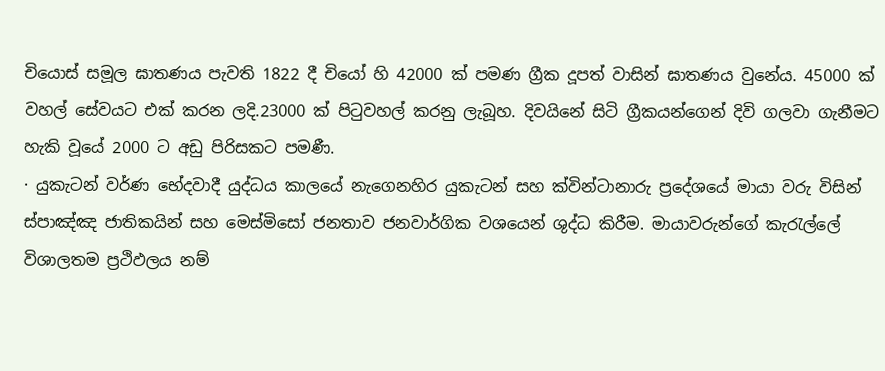චියොස් සමූල ඝාතණය පැවති 1822 දී චියෝ හි 42000 ක් පමණ ග්‍රීක දූපත් වාසින් ඝාතණය වුනේය. 45000 ක් වහල් සේවයට එක් කරන ලදි.23000 ක් පිටුවහල් කරනු ලැබූහ. දිවයිනේ සිටි ග්‍රීකයන්ගෙන් දිවි ගලවා ගැනීමට හැකි වූයේ 2000 ට අඩු පිරිසකට පමණී.
· යුකැටන් වර්ණ භේදවාදී යුද්ධය කාලයේ නැගෙනහිර යුකැටන් සහ ක්වින්ටානාරු ප්‍රදේශයේ මායා වරු විසින් ස්පාඤ්ඤ ජාතිකයින් සහ මෙස්මිසෝ ජනතාව ජනවාර්ගික වශයෙන් ශුද්ධ කිරීම. මායාවරුන්ගේ කැරැල්ලේ විශාලතම ප්‍රථිඵලය නම්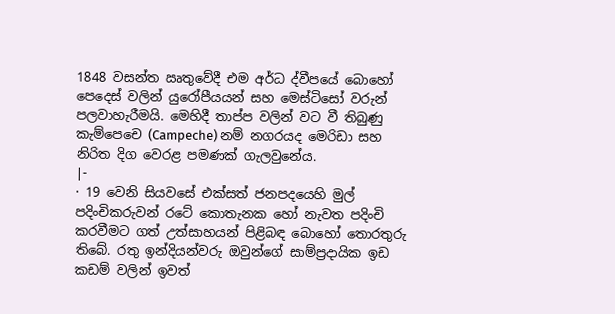1848 වසන්ත ඍතුවේදී එම අර්ධ ද්වීපයේ බොහෝ පෙදෙස් වලින් යුරෝපීයයන් සහ මෙස්ටිසෝ වරුන් පලවාහැරීමයි. මෙහිදී තාප්ප වලින් වට වී තිබුණු කැම්පෙචෙ (Campeche) නම් නගරයද මෙරිඩා සහ නිරිත දිග වෙරළ පමණක් ගැලවුනේය.
|-
· 19 වෙනි සියවසේ එක්සත් ජනපදයෙහි මුල් පදිංචිකරුවන් රටේ කොතැනක හෝ නැවත පදිංචි කරවීමට ගත් උත්සාහයන් පිළිබඳ බොහෝ තොරතුරු තිබේ. රතු ඉන්දියන්වරු ඔවුන්ගේ සාම්ප්‍රදායික ඉඩ කඩම් වලින් ඉවත්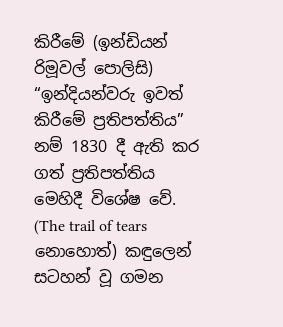කිරීමේ (ඉන්ඩියන් රිමූවල් පොලිසි) “ඉන්දියන්වරු ඉවත් කිරීමේ ප්‍රතිපත්තිය” නම් 1830 දී ඇති කර ගත් ප්‍රතිපත්තිය මෙහිදී විශේෂ වේ. (The trail of tears නොහොත්) කඳුලෙන් සටහන් වූ ගමන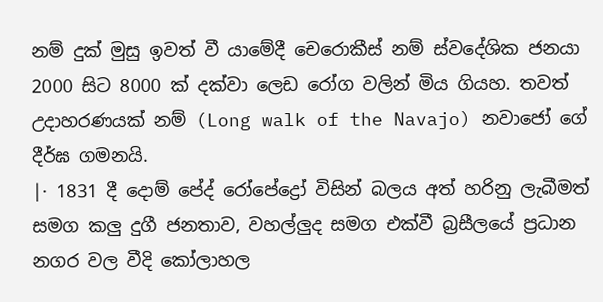නම් දුක් මුසු ඉවත් වී යාමේදී චෙරොකීස් නම් ස්වදේශික ජනයා 2000 සිට 8000 ක් දක්වා ලෙඩ රෝග වලින් මිය ගියහ. තවත් උදාහරණයක් නම් (Long walk of the Navajo) නවාජෝ ගේ දීර්ඝ ගමනයි.
|· 1831 දී දොම් පේද් රෝපේද්‍රෝ විසින් බලය අත් හරිනු ලැබීමත් සමග කලු දුගී ජනතාව, වහල්ලුද සමග එක්වී බ්‍රසීලයේ ප්‍රධාන නගර වල වීදි කෝලාහල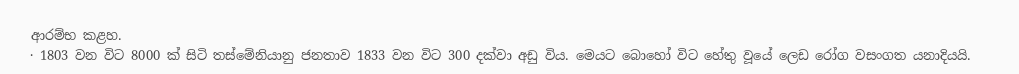ආරම්භ කළහ.
· 1803 වන විට 8000 ක් සිටි තස්මේනියානු ජනතාව 1833 වන විට 300 දක්වා අඩු විය. මෙයට බොහෝ විට හේතු වූයේ ලෙඩ රෝග වසංගත යනාදියයි.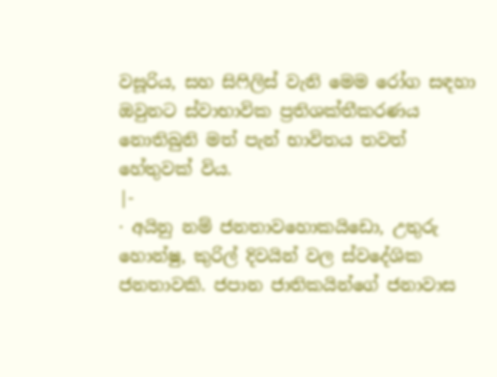වසූරිය, සහ සිෆිලිස් වැනි මෙම ‍රෝග සඳහා ඔවුනට ස්වාභාවික ප්‍රතිශක්තීකරණය නොතිබුනි මත් පැන් භාවිතය තවත් හේතුවක් විය.
|-
· අයිනු නම් ජනතාව‍හොකයිඩො, උතුරු හොන්ෂු, කුරිල් දිවයින් වල ස්වදේශික ජනතාවකි. ජපාන ජාතිකයින්ගේ ජනාවාස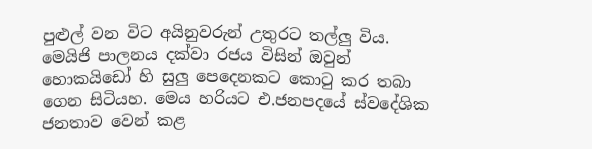පුළුල් වන විට අයිනුවරුන් උතුරට තල්ලු විය. මෙයිජි පාලනය දක්වා රජය විසින් ඔවුන් හොකයිඩෝ හි සුලු පෙදෙනකට කොටු කර තබා ගෙන සිටියහ. මෙය හරියට එ.ජනපදයේ ස්වදේශික ජනතාව වෙන් කළ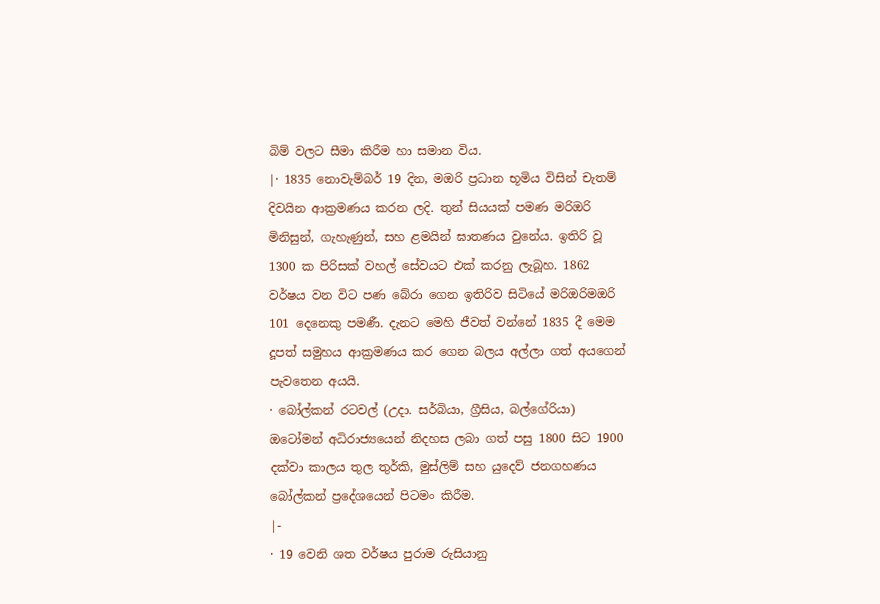බිම් වලට සීමා කිරීම හා සමාන විය.
|· 1835 නොවැම්බර් 19 දින, මඔරි ප්‍රධාන භූමිය විසින් චැතම් දිවයින ආක්‍රමණය කරන ලදි. තුන් සියයක් පමණ මරිඔරි මිනිසුන්, ගැහැණුන්, සහ ළමයින් ඝාතණය වුනේය. ඉතිරි වූ 1300 ක පිරිසක් වහල් සේවයට එක් කරනු ලැබූහ. 1862 වර්ෂය වන විට පණ බේරා ගෙන ඉතිරිව සිටියේ මරිඔරිමඔරි 101 දෙනෙකු පමණී. දැනට මෙහි ජීවත් වන්නේ 1835 දී මෙම දූපත් සමුහය ආක්‍රමණය කර ගෙන බලය අල්ලා ගත් අයගෙන් පැවතෙන අයයි.
· බෝල්කන් රටවල් (උදා. සර්බියා, ග්‍රීසිය, බල්ගේරියා) ඔටෝමන් අධිරාජ්‍යයෙන් නිදහස ලබා ගත් පසු 1800 සිට 1900 දක්වා කාලය තුල තුර්කි, මුස්ලිම් සහ යුදෙව් ජනගහණය බෝල්කන් ප්‍රදේශයෙන් පිටමං කිරීම.
|-
· 19 වෙනි ශත වර්ෂය පුරාම රුසියානු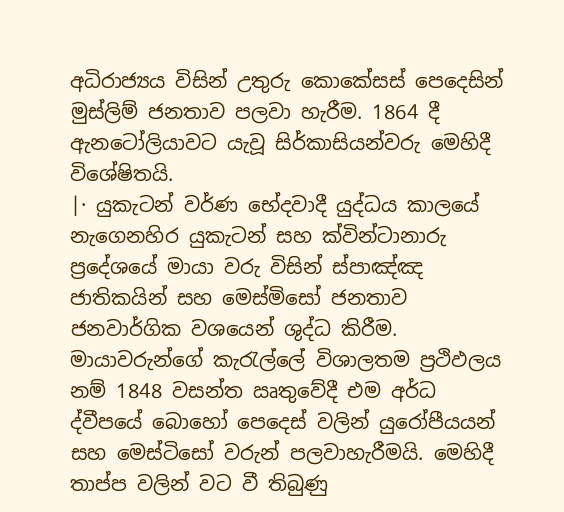අධිරාජ්‍යය විසින් උතුරු කොකේසස් පෙදෙසින් මුස්ලිම් ජනතාව පලවා හැරීම. 1864 දී ඇනටෝලියාවට යැවූ සිර්කාසියන්වරු මෙහිදී විශේෂිතයි.
|· යුකැටන් වර්ණ භේදවාදී යුද්ධය කාලයේ නැගෙනහිර යුකැටන් සහ ක්වින්ටානාරු ප්‍රදේශයේ මායා වරු විසින් ස්පාඤ්ඤ ජාතිකයින් සහ මෙස්මිසෝ ජනතාව ජනවාර්ගික වශයෙන් ශුද්ධ කිරීම. මායාවරුන්ගේ කැරැල්ලේ විශාලතම ප්‍රථිඵලය නම් 1848 වසන්ත ඍතුවේදී එම අර්ධ ද්වීපයේ බොහෝ පෙදෙස් වලින් යුරෝපීයයන් සහ මෙස්ටිසෝ වරුන් පලවාහැරීමයි. මෙහිදී තාප්ප වලින් වට වී තිබුණු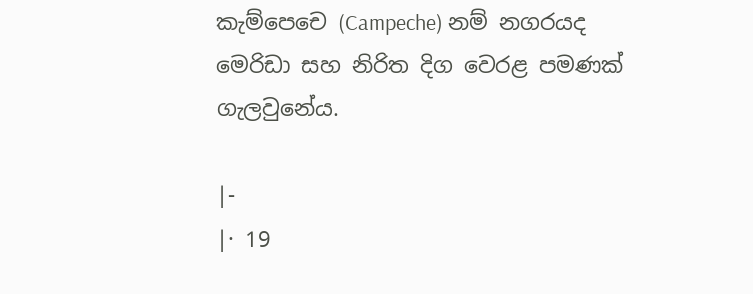කැම්පෙචෙ (Campeche) නම් නගරයද මෙරිඩා සහ නිරිත දිග වෙරළ පමණක් ගැලවුනේය.

|-
|· 19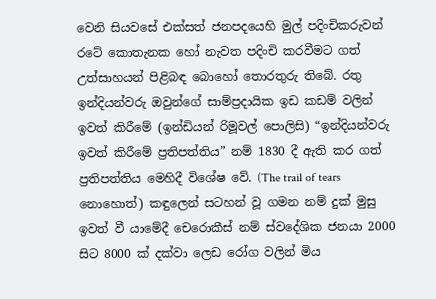වෙනි සියවසේ එක්සත් ජනපදයෙහි මුල් පදිංචිකරුවන් රටේ කොතැනක හෝ නැවත පදිංචි කරවීමට ගත් උත්සාහයන් පිළිබඳ බොහෝ තොරතුරු තිබේ. රතු ඉන්දියන්වරු ඔවුන්ගේ සාම්ප්‍රදායික ඉඩ කඩම් වලින් ඉවත් කිරීමේ (ඉන්ඩියන් රිමූවල් පොලිසි) “ඉන්දියන්වරු ඉවත් කිරීමේ ප්‍රතිපත්තිය” නම් 1830 දී ඇති කර ගත් ප්‍රතිපත්තිය මෙහිදී විශේෂ වේ. (The trail of tears නොහොත්) කඳුලෙන් සටහන් වූ ගමන නම් දුක් මුසු ඉවත් වී යාමේදී චෙරොකීස් නම් ස්වදේශික ජනයා 2000 සිට 8000 ක් දක්වා ලෙඩ රෝග වලින් මිය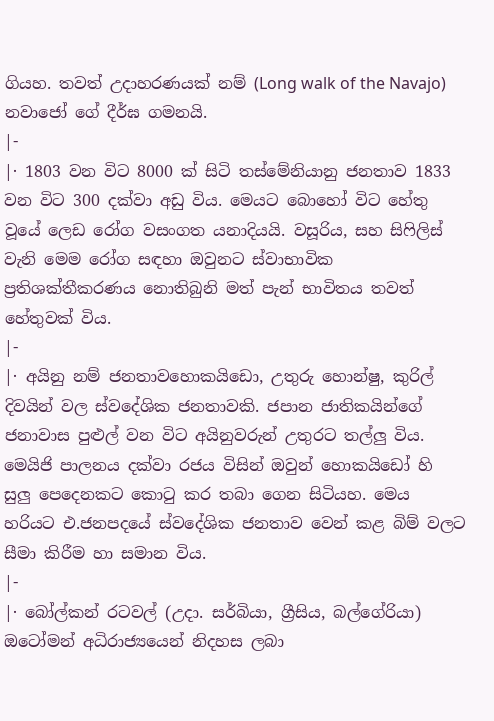ගියහ. තවත් උදාහරණයක් නම් (Long walk of the Navajo) නවාජෝ ගේ දීර්ඝ ගමනයි.
|-
|· 1803 වන විට 8000 ක් සිටි තස්මේනියානු ජනතාව 1833 වන විට 300 දක්වා අඩු විය. මෙයට බොහෝ විට හේතු වූයේ ලෙඩ රෝග වසංගත යනාදියයි. වසූරිය, සහ සිෆිලිස් වැනි මෙම ‍රෝග සඳහා ඔවුනට ස්වාභාවික ප්‍රතිශක්තීකරණය නොතිබුනි මත් පැන් භාවිතය තවත් හේතුවක් විය.
|-
|· අයිනු නම් ජනතාව‍හොකයිඩො, උතුරු හොන්ෂු, කුරිල් දිවයින් වල ස්වදේශික ජනතාවකි. ජපාන ජාතිකයින්ගේ ජනාවාස පුළුල් වන විට අයිනුවරුන් උතුරට තල්ලු විය. මෙයිජි පාලනය දක්වා රජය විසින් ඔවුන් හොකයිඩෝ හි සුලු පෙදෙනකට කොටු කර තබා ගෙන සිටියහ. මෙය හරියට එ.ජනපදයේ ස්වදේශික ජනතාව වෙන් කළ බිම් වලට සීමා කිරීම හා සමාන විය.
|-
|· බෝල්කන් රටවල් (උදා. සර්බියා, ග්‍රීසිය, බල්ගේරියා) ඔටෝමන් අධිරාජ්‍යයෙන් නිදහස ලබා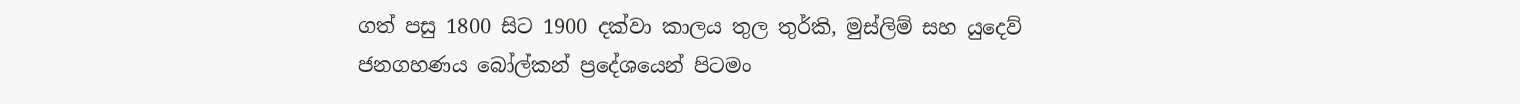ගත් පසු 1800 සිට 1900 දක්වා කාලය තුල තුර්කි, මුස්ලිම් සහ යුදෙව් ජනගහණය බෝල්කන් ප්‍රදේශයෙන් පිටමං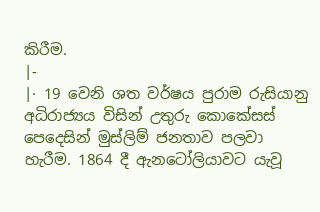කිරීම.
|-
|· 19 වෙනි ශත වර්ෂය පුරාම රුසියානු අධිරාජ්‍යය විසින් උතුරු කොකේසස් පෙදෙසින් මුස්ලිම් ජනතාව පලවා හැරීම. 1864 දී ඇනටෝලියාවට යැවූ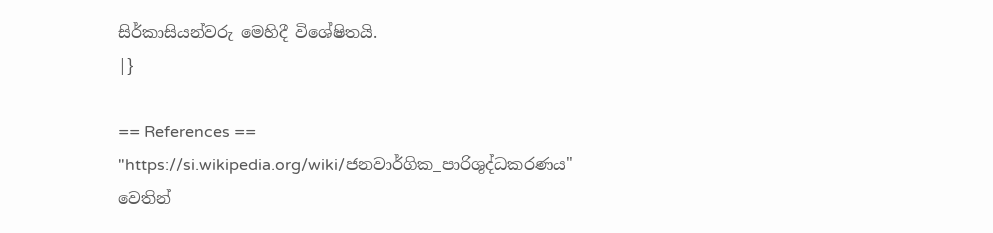සිර්කාසියන්වරු මෙහිදී විශේෂිතයි.
|}

== References ==
"https://si.wikipedia.org/wiki/ජනවාර්ගික_පාරිශුද්ධකරණය" වෙතින්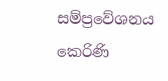සම්ප්‍රවේශනය කෙරිණි